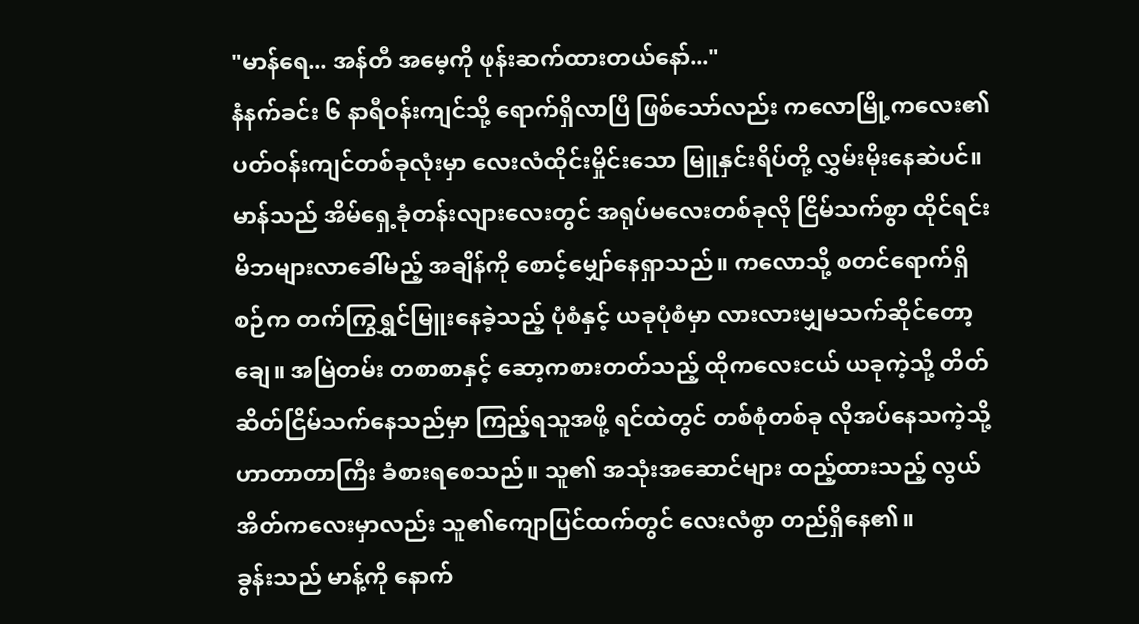"မာန်ရေ... အန်တီ အမေ့ကို ဖုန်းဆက်ထားတယ်နော်..."
နံနက်ခင်း ၆ နာရီဝန်းကျင်သို့ ရောက်ရှိလာပြီ ဖြစ်သော်လည်း ကလောမြို့ကလေး၏ ပတ်ဝန်းကျင်တစ်ခုလုံးမှာ လေးလံထိုင်းမှိုင်းသော မြူနှင်းရိပ်တို့ လွှမ်းမိုးနေဆဲပင်။
မာန်သည် အိမ်ရှေ့ခုံတန်းလျားလေးတွင် အရုပ်မလေးတစ်ခုလို ငြိမ်သက်စွာ ထိုင်ရင်း မိဘများလာခေါ်မည့် အချိန်ကို စောင့်မျှော်နေရှာသည်။ ကလောသို့ စတင်ရောက်ရှိစဉ်က တက်ကြွရွှင်မြူးနေခဲ့သည့် ပုံစံနှင့် ယခုပုံစံမှာ လားလားမျှမသက်ဆိုင်တော့ချေ။ အမြဲတမ်း တစာစာနှင့် ဆော့ကစားတတ်သည့် ထိုကလေးငယ် ယခုကဲ့သို့ တိတ်ဆိတ်ငြိမ်သက်နေသည်မှာ ကြည့်ရသူအဖို့ ရင်ထဲတွင် တစ်စုံတစ်ခု လိုအပ်နေသကဲ့သို့ ဟာတာတာကြီး ခံစားရစေသည်။ သူ၏ အသုံးအဆောင်များ ထည့်ထားသည့် လွယ်အိတ်ကလေးမှာလည်း သူ၏ကျောပြင်ထက်တွင် လေးလံစွာ တည်ရှိနေ၏။
ခွန်းသည် မာန့်ကို နောက်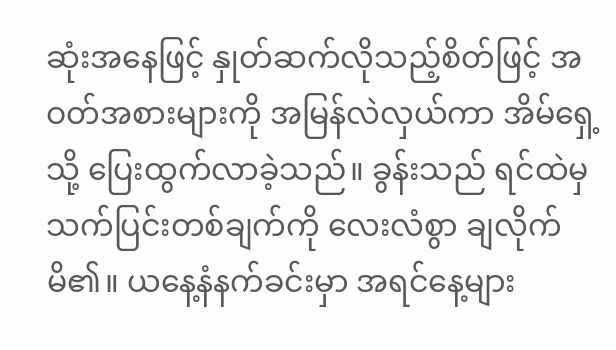ဆုံးအနေဖြင့် နှုတ်ဆက်လိုသည့်စိတ်ဖြင့် အဝတ်အစားများကို အမြန်လဲလှယ်ကာ အိမ်ရှေ့သို့ ပြေးထွက်လာခဲ့သည်။ ခွန်းသည် ရင်ထဲမှ သက်ပြင်းတစ်ချက်ကို လေးလံစွာ ချလိုက်မိ၏။ ယနေ့နံနက်ခင်းမှာ အရင်နေ့များ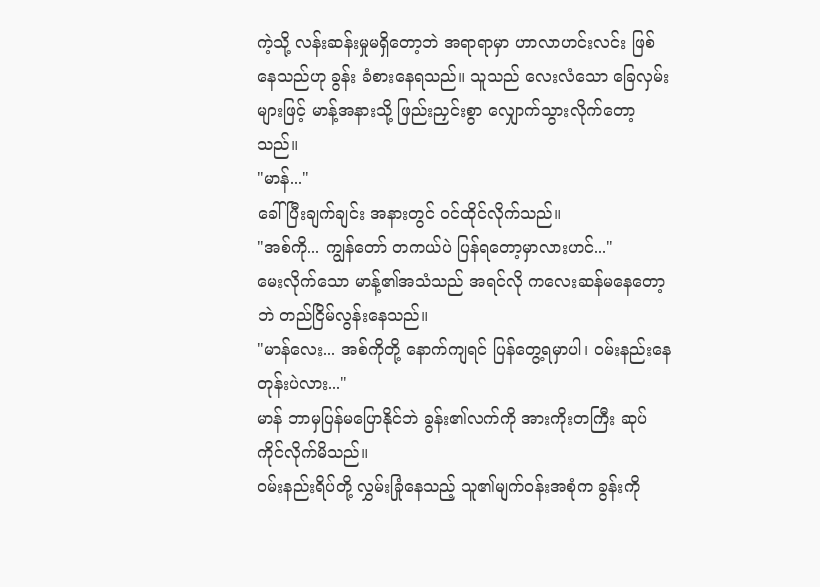ကဲ့သို့ လန်းဆန်းမှုမရှိတော့ဘဲ အရာရာမှာ ဟာလာဟင်းလင်း ဖြစ်နေသည်ဟု ခွန်း ခံစားနေရသည်။ သူသည် လေးလံသော ခြေလှမ်းများဖြင့် မာန့်အနားသို့ ဖြည်းညှင်းစွာ လျှောက်သွားလိုက်တော့သည်။
"မာန်..."
ခေါ်ပြီးချက်ချင်း အနားတွင် ဝင်ထိုင်လိုက်သည်။
"အစ်ကို... ကျွန်တော် တကယ်ပဲ ပြန်ရတော့မှာလားဟင်..."
မေးလိုက်သော မာန့်၏အသံသည် အရင်လို ကလေးဆန်မနေတော့ဘဲ တည်ငြိမ်လွန်းနေသည်။
"မာန်လေး... အစ်ကိုတို့ နောက်ကျရင် ပြန်တွေ့ရမှာပါ၊ ဝမ်းနည်းနေတုန်းပဲလား..."
မာန် ဘာမှပြန်မပြောနိုင်ဘဲ ခွန်း၏လက်ကို အားကိုးတကြီး ဆုပ်ကိုင်လိုက်မိသည်။
ဝမ်းနည်းရိပ်တို့ လွှမ်းခြုံနေသည့် သူ၏မျက်ဝန်းအစုံက ခွန်းကို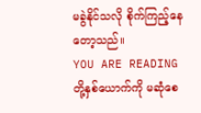မခွဲနိုင်သလို စိုက်ကြည့်နေတော့သည်။
YOU ARE READING
တို့နှစ်ယောက်ကို မဆုံစေ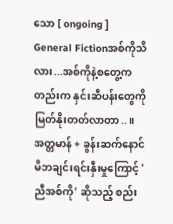သော [ ongoing ]
General Fictionအစ်ကိုသိလား...အစ်ကိုနဲ့စတွေ့ကတည်းက နှင်းဆီပန်းတွေကို မြတ်နိုးတတ်လာတာ..။ အတ္တမာန် + ခွန်းဆက်နောင် မိဘချင်းရင်းနှီးမှုကြောင့် 'ညီအစ်ကို' ဆိုသည့် စည်း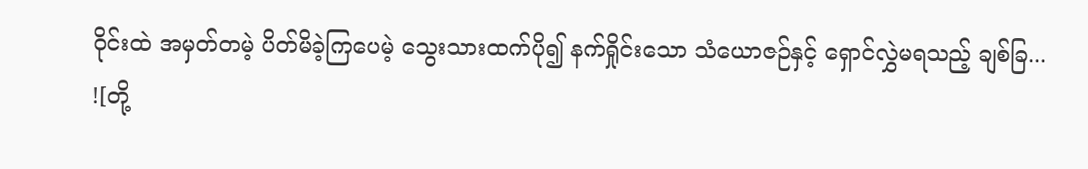ဝိုင်းထဲ အမှတ်တမဲ့ ပိတ်မိခဲ့ကြပေမဲ့ သွေးသားထက်ပို၍ နက်ရှိုင်းသော သံယောဇဉ်နှင့် ရှောင်လွှဲမရသည့် ချစ်ခြ...
![တို့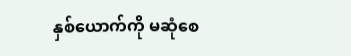နှစ်ယောက်ကို မဆုံစေ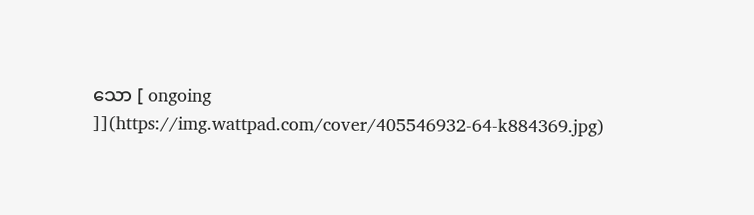သော [ ongoing ]](https://img.wattpad.com/cover/405546932-64-k884369.jpg)